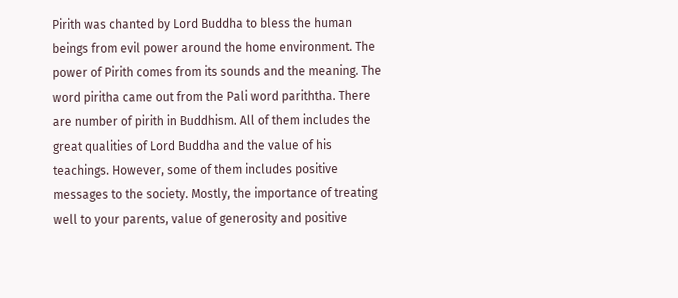Pirith was chanted by Lord Buddha to bless the human beings from evil power around the home environment. The power of Pirith comes from its sounds and the meaning. The word piritha came out from the Pali word pariththa. There are number of pirith in Buddhism. All of them includes the great qualities of Lord Buddha and the value of his teachings. However, some of them includes positive messages to the society. Mostly, the importance of treating well to your parents, value of generosity and positive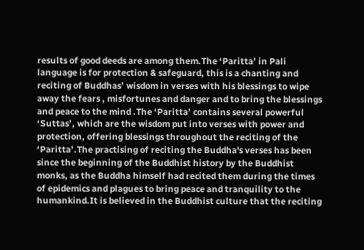results of good deeds are among them.The ‘Paritta’ in Pali language is for protection & safeguard, this is a chanting and reciting of Buddhas’ wisdom in verses with his blessings to wipe away the fears , misfortunes and danger and to bring the blessings and peace to the mind .The ‘Paritta’ contains several powerful ‘Suttas’, which are the wisdom put into verses with power and protection, offering blessings throughout the reciting of the ‘Paritta’.The practising of reciting the Buddha's verses has been since the beginning of the Buddhist history by the Buddhist monks, as the Buddha himself had recited them during the times of epidemics and plagues to bring peace and tranquility to the humankind.It is believed in the Buddhist culture that the reciting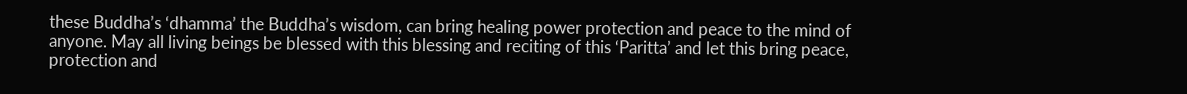these Buddha’s ‘dhamma’ the Buddha’s wisdom, can bring healing power protection and peace to the mind of anyone. May all living beings be blessed with this blessing and reciting of this ‘Paritta’ and let this bring peace, protection and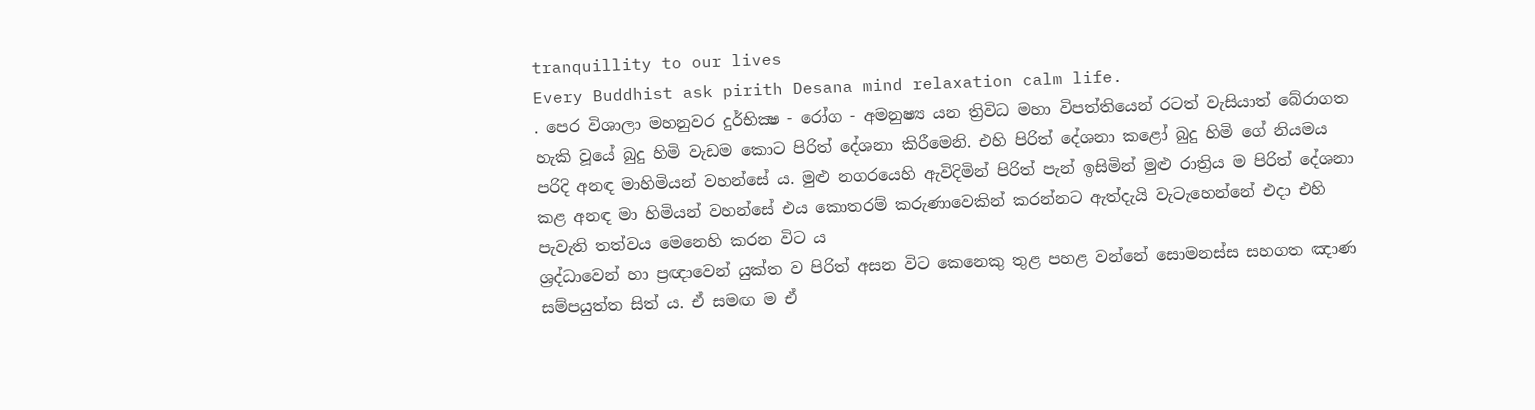tranquillity to our lives
Every Buddhist ask pirith Desana mind relaxation calm life.
. පෙර විශාලා මහනුවර දුර්භික්‍ෂ - රෝග - අමනුෂ්‍ය යන ත්‍රිවිධ මහා විපත්තියෙන් රටත් වැසියාත් බේරාගත හැකි වූයේ බුදු හිමි වැඩම කොට පිරිත් දේශනා කිරීමෙනි. එහි පිරිත් දේශනා කළෝ බුදු හිමි ගේ නියමය පරිදි අනඳ මාහිමියන් වහන්සේ ය. මුළු නගරයෙහි ඇවිදිමින් පිරිත් පැන් ඉසිමින් මුළු රාත්‍රිය ම පිරිත් දේශනා කළ අනඳ මා හිමියන් වහන්සේ එය කොතරම් කරුණාවෙකින් කරන්නට ඇත්දැයි වැටැහෙන්නේ එදා එහි පැවැති තත්වය මෙනෙහි කරන විට ය
ශ්‍රද්ධාවෙන් හා ප්‍රඥාවෙන් යුක්ත ව පිරිත් අසන විට කෙනෙකු තුළ පහළ වන්නේ ‍සොමනස්ස සහගත ඤාණ සම්පයුත්ත සිත් ය. ඒ සමඟ ම ඒ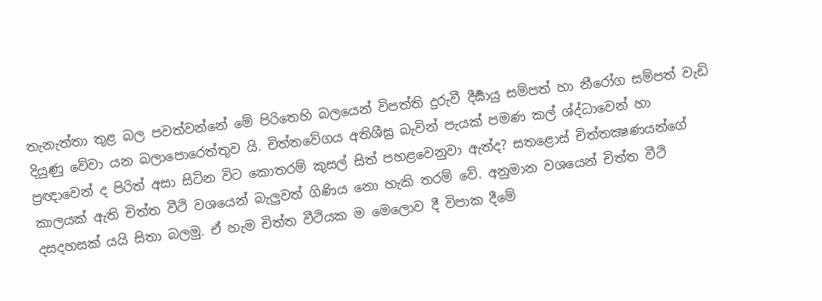තැනැත්තා තුළ බල පවත්වන්නේ මේ පිරිතෙහි බලයෙන් විපත්ති දුරුවී දීර්‍ඝායු සම්පත් හා නීරෝග සම්පත් වැඩි දියුණු වේවා යන බලාපොරෙත්තුව යි. චිත්තවේගය අතිශීඝ්‍ර බැවින් පැයක් පමණ කල් ශ්‍ද්ධාවෙන් හා ප්‍රඥාවෙන් ද පිරිත් අසා සිටින විට කොතරම් කුසල් සිත් පහළවෙනුවා ඇත්ද? සතළොස් චිත්තක්‍ෂණයන්ගේ කාලයක් ඇති චිත්ත වීථි වශයෙන් බැලුවත් ගිණිය නො හැකි තරම් වේ. අනුමාන වශයෙන් චිත්ත වීථි දසදහසක් යයි සිතා බලමු. ඒ හැම චිත්ත වීථියක ම මෙලොව දී විපාක දීමේ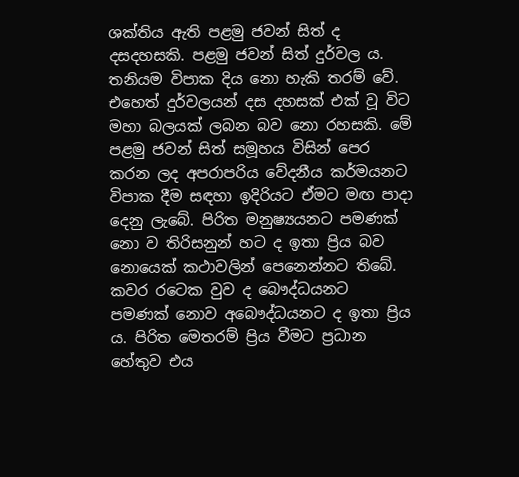ශක්තිය ඇති පළමු ජවන් සිත් ද දසදහසකි. පළමු ජවන් සිත් දුර්වල ය. තනියම විපාක දිය නො හැකි තරම් වේ. එහෙත් දුර්වලයන් දස දහසක් එක් වූ විට මහා බලයක් ලබන බව නො රහසකි. මේ පළමු ජවන් සිත් සමූහය විසින් පෙර කරන ලද අපරාපරිය වේදනීය කර්මයනට විපාක දීම සඳහා ඉදිරියට ඒමට මඟ පාදා දෙනු ලැබේ. පිරිත මනුෂ්‍යයනට පමණක් නො ව තිරිසනුන් හට ද ඉතා ප්‍රිය බව නොයෙක් කථාවලින් පෙනෙන්නට තිබේ. කවර රටෙක වුව ද බෙ‍ෟද්ධයනට පමණක් නොව අබෞද්ධයනට ද ඉතා ප්‍රිය ය. පිරිත මෙතරම් ප්‍රිය වීමට ප්‍රධ‍ාන හේතුව එය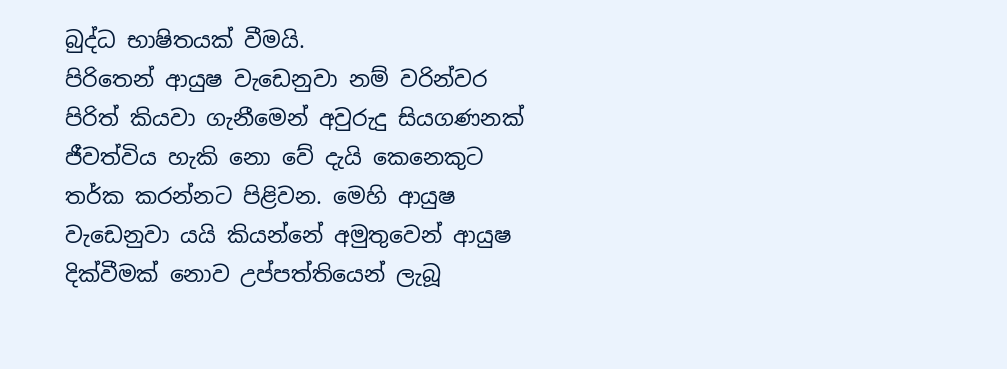බුද්ධ භාෂිතයක් වීමයි.
පිරිතෙන් ආයුෂ වැඩෙනුවා නම් වරින්වර පිරිත් කියවා ගැනීමෙන් අවුරුදු සියගණනක් ජීවත්විය හැකි නො වේ දැයි කෙනෙකුට තර්ක කරන්නට පිළිවන. මෙහි ආයුෂ වැඩෙනුවා යයි කියන්නේ අමුතුවෙන් ආයුෂ දික්වීමක් නොව උප්පත්තියෙන් ලැබූ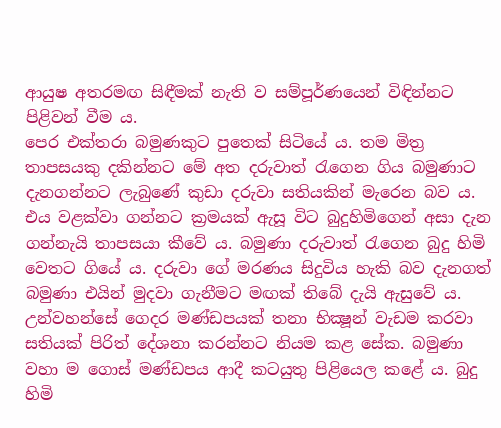ආයුෂ අතරමඟ සිඳීමක් නැති ව සම්පූර්ණයෙන් විඳින්නට පිළිවන් වීම ය.
පෙර එක්තරා බමුණකුට පුතෙක් සිටියේ ය. තම මිත්‍ර තාපසයකු දකින්නට මේ අත දරුවාත් රැගෙන ගිය බමුණාට දැනගන්නට ලැබුණේ කුඩා දරුවා සතියකින් මැරෙන බව ය. එය වළක්වා ගන්නට ක්‍රමයක් ඇසූ විට බුදුහිමිගෙන් අසා දැන ගන්නැයි තාපසයා කීවේ ය. බමුණා දරුවාත් රැගෙන බුදු හිමි වෙතට ගියේ ය. දරුවා ගේ මරණය සිදුවිය හැකි බව දැනගත් බමුණා එයින් මුදවා ගැනීමට මඟක් තිබේ දැයි ඇසුවේ ය. උන්වහන්සේ ගෙදර මණ්ඩපයක් තනා භික්‍ෂූන් වැඩම කරවා සතියක් පිරිත් දේශනා කරන්නට නියම කළ සේක. බමුණා වහා ම ගොස් මණ්ඩපය ආදී කටයුතු පිළියෙල කළේ ය. බුදු හිමි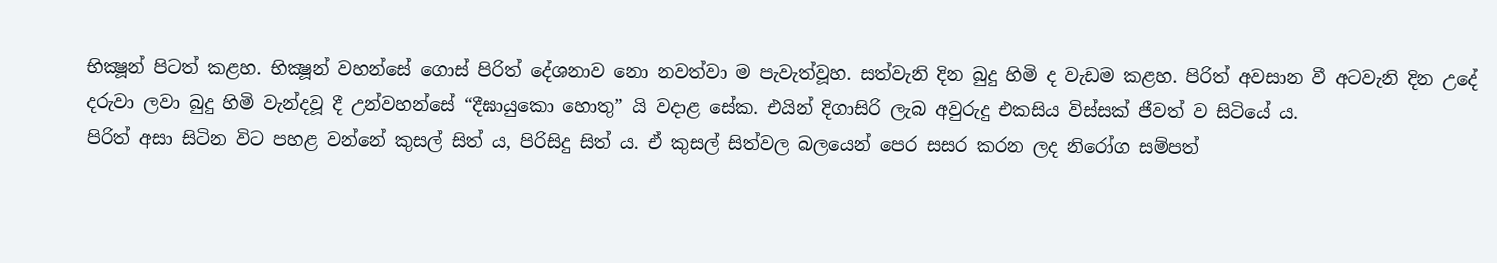භික්‍ෂූන් පිටත් කළහ. භික්‍ෂූන් වහන්සේ ගොස් පිරිත් දේශනාව නො නවත්වා ම පැවැත්වූහ. සත්වැනි දින බුදු හිමි ද වැඩම කළහ. පිරිත් අවසාන වී අටවැනි දින උදේ දරුවා ලවා බුදු හිමි වැන්දවූ දී උන්වහන්සේ “දීඝායුකො හොතු” යි වදාළ සේක. එයින් දිගාසිරි ලැබ අවුරුදු එකසිය විස්සක් ජීවත් ව සිටියේ ය.
පිරිත් අසා සිටින විට පහළ වන්නේ කුසල් සිත් ය, පිරිසිදු සිත් ය. ඒ කුසල් සිත්වල බලයෙන් පෙර සසර කරන ලද නිරෝග සම්පත්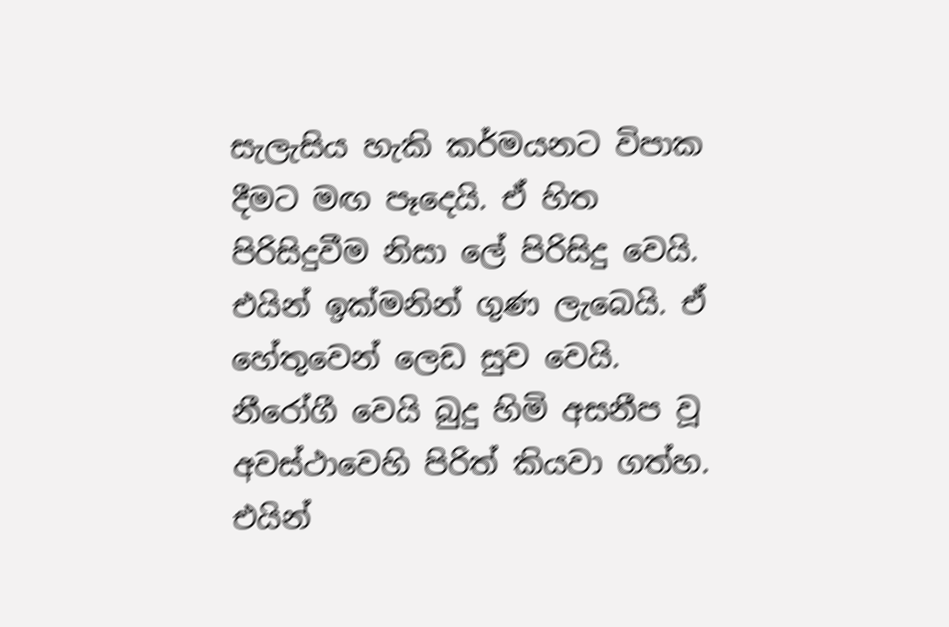සැලැසිය හැකි කර්මයනට විපාක දීමට මඟ පෑදෙයි. ඒ හිත පිරිසිදුවීම නිසා ලේ පිරිසිදු වෙයි. එයින් ඉක්මනින් ගුණ ලැබෙයි. ඒ හේතුවෙන් ලෙඩ සුව වෙයි. නීරෝගී වෙයි බුදු හිමි අසනීප වූ අවස්ථාවෙහි පිරිත් කියවා ගත්හ. එයින්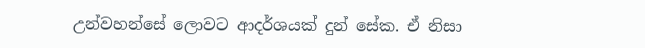උන්වහන්සේ ලොවට ආදර්ශයක් දුන් සේක. ඒ නිසා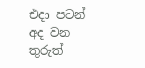එදා පටන් අද වන තුරුත්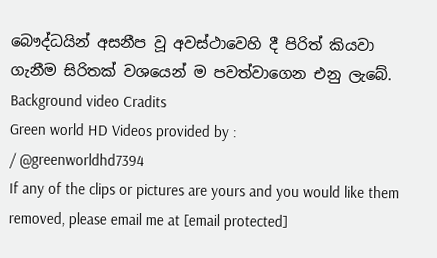බෞද්ධයින් අසනීප වූ අවස්ථාවෙහි දී පිරිත් කියවා ගැනීම සිරිතක් වශයෙන් ම පවත්වාගෙන එනු ලැබේ.
Background video Cradits
Green world HD Videos provided by :
/ @greenworldhd7394
If any of the clips or pictures are yours and you would like them removed, please email me at [email protected]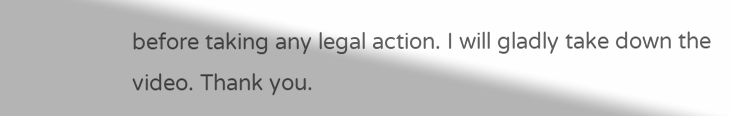before taking any legal action. I will gladly take down the video. Thank you.